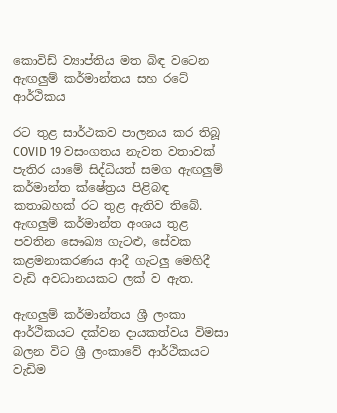කොවිඩ් ව්‍යාප්තිය මත බිඳ වටෙන ඇඟලුම් කර්මාන්තය සහ රටේ ආර්ථිකය

රට තුළ සාර්ථකව පාලනය කර තිබූ COVID 19 වසංගතය නැවත වතාවක් පැතිර යාමේ සිද්ධියත් සමග ඇඟලුම් කර්මාන්ත ක්ෂේත්‍රය පිළිබඳ කතාබහක් රට තුළ ඇතිව තිබේ. ඇඟලුම් කර්මාන්ත අංශය තුළ පවතින සෞඛ්‍ය ගැටළු, සේවක කළමනාකරණය ආදී ගැටලු මෙහිදී වැඩි අවධානයකට ලක් ව ඇත.

ඇඟලුම් කර්මාන්තය ශ්‍රී ලංකා ආර්ථිකයට දක්වන දායකත්වය විමසා බලන විට ශ්‍රී ලංකාවේ ආර්ථිකයට වැඩිම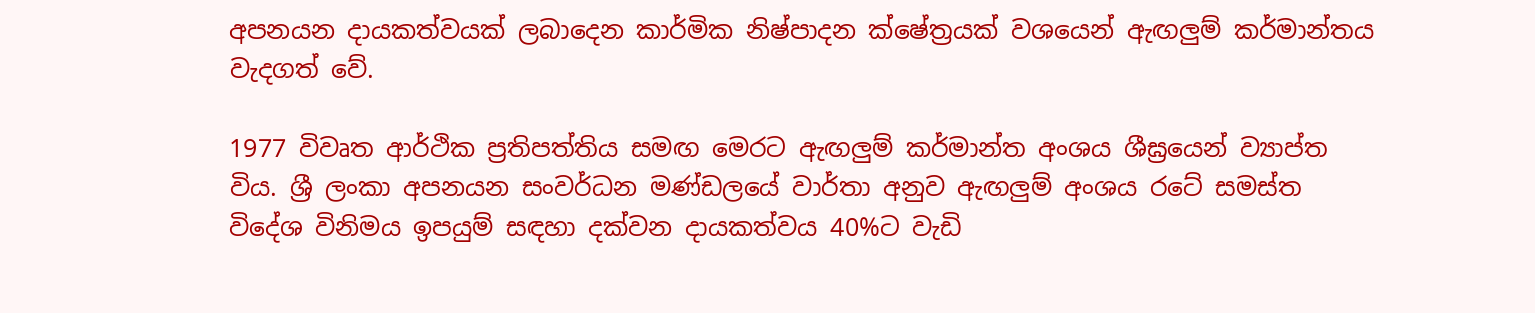අපනයන දායකත්වයක් ලබාදෙන කාර්මික නිෂ්පාදන ක්ෂේත්‍රයක් වශයෙන් ඇඟලුම් කර්මාන්තය වැදගත් වේ.

1977 විවෘත ආර්ථික ප්‍රතිපත්තිය සමඟ මෙරට ඇඟලුම් කර්මාන්ත අංශය ශීඝ්‍රයෙන් ව්‍යාප්ත විය. ශ්‍රී ලංකා අපනයන සංවර්ධන මණ්ඩලයේ වාර්තා අනුව ඇඟලුම් අංශය රටේ සමස්ත විදේශ විනිමය ඉපයුම් සඳහා දක්වන දායකත්වය 40%ට වැඩි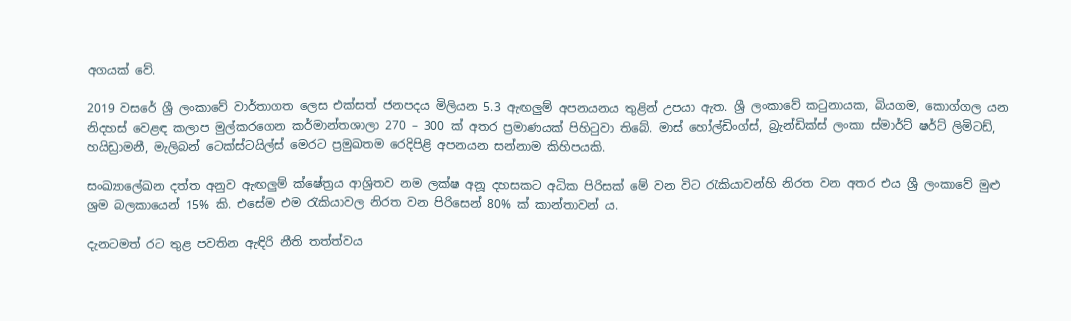අගයක් වේ.

2019 වසරේ ශ්‍රී ලංකාවේ වාර්තාගත ලෙස එක්සත් ජනපදය මිලියන 5.3 ඇඟලුම් අපනයනය තුළින් උපයා ඇත. ශ්‍රී ලංකාවේ කටුනායක, බියගම, කොග්ගල යන නිදහස් වෙළඳ කලාප මුල්කරගෙන කර්මාන්තශාලා 270 – 300 ක් අතර ප්‍රමාණයක් පිහිටුවා තිබේ. මාස් හෝල්ඩිංග්ස්, බ්‍රැන්ඩික්ස් ලංකා ස්මාර්ට් ෂර්ට් ලිමිටඩ්, හයිඩ්‍රාමනී, මැලිබන් ටෙක්ස්ටයිල්ස් මෙරට ප්‍රමුඛතම රෙදිපිළි අපනයන සන්නාම කිහිපයකි.

සංඛ්‍යාලේඛන දත්ත අනුව ඇඟලුම් ක්ෂේත්‍රය ආශ්‍රිතව නම ලක්ෂ අනූ දහසකට අධික පිරිසක් මේ වන විට රැකියාවන්හි නිරත වන අතර එය ශ්‍රී ලංකාවේ මුළු ශ්‍රම බලකායෙන් 15% කි. එසේම එම රැකියාවල නිරත වන පිරිසෙන් 80% ක් කාන්තාවන් ය.

දැනටමත් රට තුළ පවතින ඇඳිරි නීති තත්ත්වය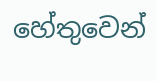හේතුවෙන්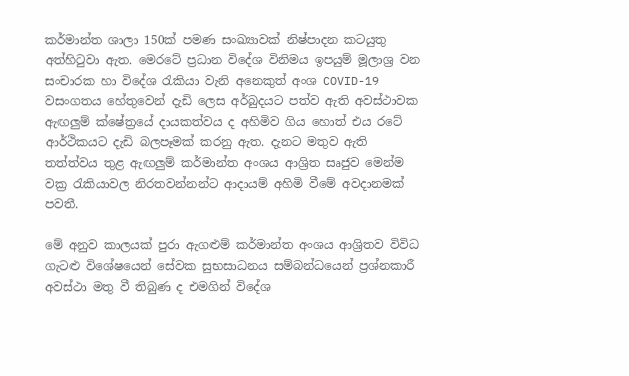කර්මාන්ත ශාලා 150ක් පමණ සංඛ්‍යාවක් නිෂ්පාදන කටයුතු අත්හිටුවා ඇත. මෙරටේ ප්‍රධාන විදේශ විනිමය ඉපයුම් මූලාශ්‍ර වන සංචාරක හා විදේශ රැකියා වැනි අනෙකුත් අංශ COVID-19 වසංගතය හේතුවෙන් දැඩි ලෙස අර්බුදයට පත්ව ඇති අවස්ථාවක ඇඟලුම් ක්ෂේත්‍රයේ දායකත්වය ද අහිමිව ගිය හොත් එය රටේ ආර්ථිකයට දැඩි බලපෑමක් කරනු ඇත. දැනට මතුව ඇති තත්ත්වය තුළ ඇඟලුම් කර්මාන්ත අංශය ආශ්‍රිත සෘජුව මෙන්ම වක්‍ර රැකියාවල නිරතවන්නන්ට ආදායම් අහිමි වීමේ අවදානමක් පවතී.

මේ අනුව කාලයක් පුරා ඇගළුම් කර්මාන්ත අංශය ආශ්‍රිතව විවිධ ගැටළු විශේෂයෙන් සේවක සුභසාධනය සම්බන්ධයෙන් ප්‍රශ්නකාරී අවස්ථා මතු වී තිබුණ ද එමගින් විදේශ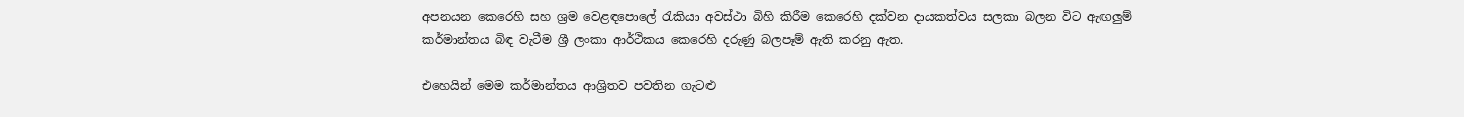අපනයන කෙරෙහි සහ ශ්‍රම වෙළඳපොලේ රැකියා අවස්ථා බිහි කිරීම කෙරෙහි දක්වන දායකත්වය සලකා බලන විට ඇඟලුම් කර්මාන්තය බිඳ වැටීම ශ්‍රී ලංකා ආර්ථිකය කෙරෙහි දරුණු බලපෑම් ඇති කරනු ඇත.

එහෙයින් මෙම කර්මාන්තය ආශ්‍රිතව පවතින ගැටළු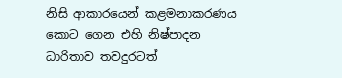නිසි ආකාරයෙන් කළමනාකරණය කොට ගෙන එහි නිෂ්පාදන ධාරිතාව තවදුරටත්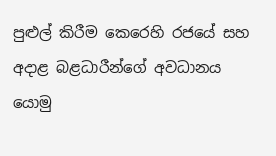පුළුල් කිරීම කෙරෙහි රජයේ සහ අදාළ බළධාරීන්ගේ අවධානය යොමු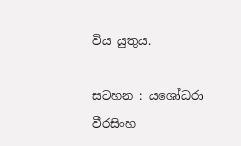විය යුතුය.

සටහන : යශෝධරා වීරසිංහ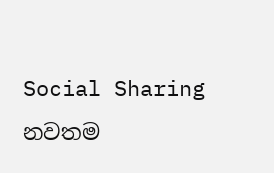Social Sharing
නවතම